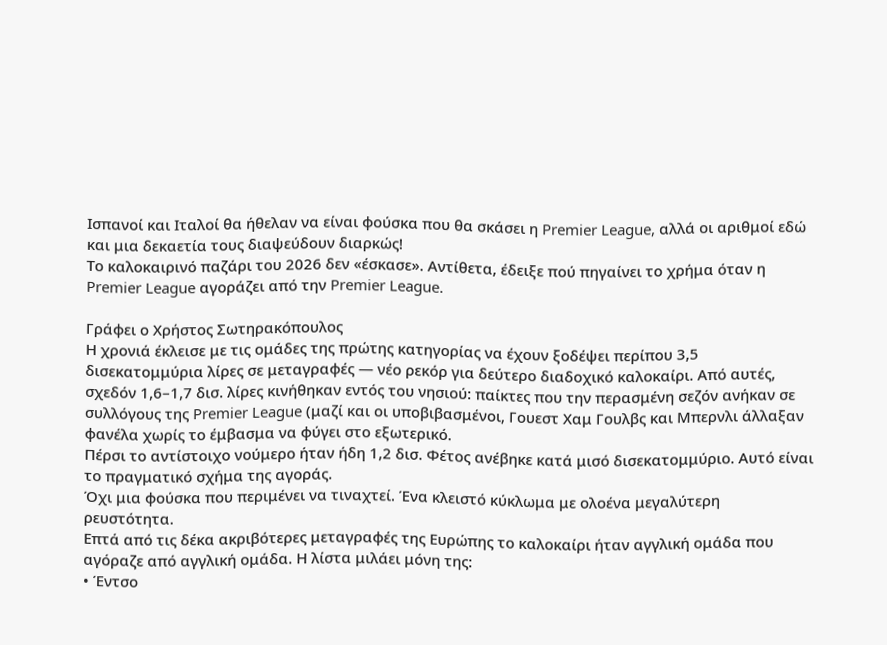Ισπανοί και Ιταλοί θα ήθελαν να είναι φούσκα που θα σκάσει η Premier League, αλλά οι αριθμοί εδώ και μια δεκαετία τους διαψεύδουν διαρκώς!
Το καλοκαιρινό παζάρι του 2026 δεν «έσκασε». Αντίθετα, έδειξε πού πηγαίνει το χρήμα όταν η Premier League αγοράζει από την Premier League.

Γράφει ο Χρήστος Σωτηρακόπουλος
Η χρονιά έκλεισε με τις ομάδες της πρώτης κατηγορίας να έχουν ξοδέψει περίπου 3,5 δισεκατομμύρια λίρες σε μεταγραφές — νέο ρεκόρ για δεύτερο διαδοχικό καλοκαίρι. Από αυτές, σχεδόν 1,6–1,7 δισ. λίρες κινήθηκαν εντός του νησιού: παίκτες που την περασμένη σεζόν ανήκαν σε συλλόγους της Premier League (μαζί και οι υποβιβασμένοι, Γουεστ Χαμ Γουλβς και Μπερνλι άλλαξαν φανέλα χωρίς το έμβασμα να φύγει στο εξωτερικό.
Πέρσι το αντίστοιχο νούμερο ήταν ήδη 1,2 δισ. Φέτος ανέβηκε κατά μισό δισεκατομμύριο. Αυτό είναι το πραγματικό σχήμα της αγοράς.
Όχι μια φούσκα που περιμένει να τιναχτεί. Ένα κλειστό κύκλωμα με ολοένα μεγαλύτερη ρευστότητα.
Επτά από τις δέκα ακριβότερες μεταγραφές της Ευρώπης το καλοκαίρι ήταν αγγλική ομάδα που αγόραζε από αγγλική ομάδα. Η λίστα μιλάει μόνη της:
• Έντσο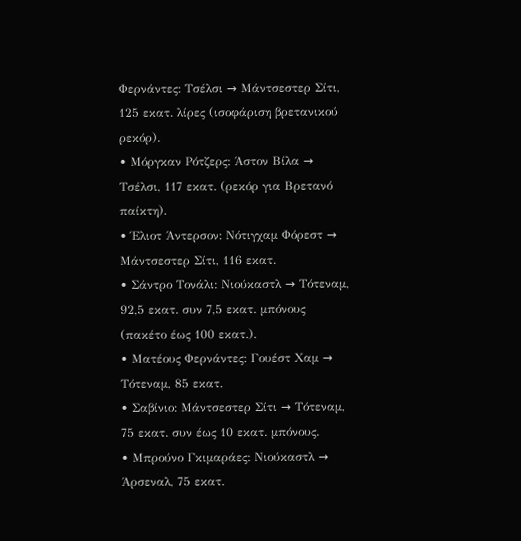Φερνάντες: Τσέλσι → Μάντσεστερ Σίτι, 125 εκατ. λίρες (ισοφάριση βρετανικού ρεκόρ).
• Μόργκαν Ρότζερς: Άστον Βίλα → Τσέλσι, 117 εκατ. (ρεκόρ για Βρετανό παίκτη).
• Έλιοτ Άντερσον: Νότιγχαμ Φόρεστ → Μάντσεστερ Σίτι, 116 εκατ.
• Σάντρο Τονάλι: Νιούκαστλ → Τότεναμ, 92,5 εκατ. συν 7,5 εκατ. μπόνους (πακέτο έως 100 εκατ.).
• Ματέους Φερνάντες: Γουέστ Χαμ → Τότεναμ, 85 εκατ.
• Σαβίνιο: Μάντσεστερ Σίτι → Τότεναμ, 75 εκατ. συν έως 10 εκατ. μπόνους.
• Μπρούνο Γκιμαράες: Νιούκαστλ → Άρσεναλ, 75 εκατ.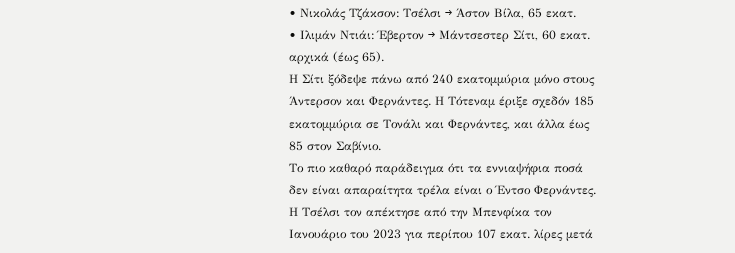• Νικολάς Τζάκσον: Τσέλσι → Άστον Βίλα, 65 εκατ.
• Ιλιμάν Ντιάι: Έβερτον → Μάντσεστερ Σίτι, 60 εκατ. αρχικά (έως 65).
Η Σίτι ξόδεψε πάνω από 240 εκατομμύρια μόνο στους Άντερσον και Φερνάντες. Η Τότεναμ έριξε σχεδόν 185 εκατομμύρια σε Τονάλι και Φερνάντες, και άλλα έως 85 στον Σαβίνιο.
Το πιο καθαρό παράδειγμα ότι τα εννιαψήφια ποσά δεν είναι απαραίτητα τρέλα είναι ο Έντσο Φερνάντες. Η Τσέλσι τον απέκτησε από την Μπενφίκα τον Ιανουάριο του 2023 για περίπου 107 εκατ. λίρες μετά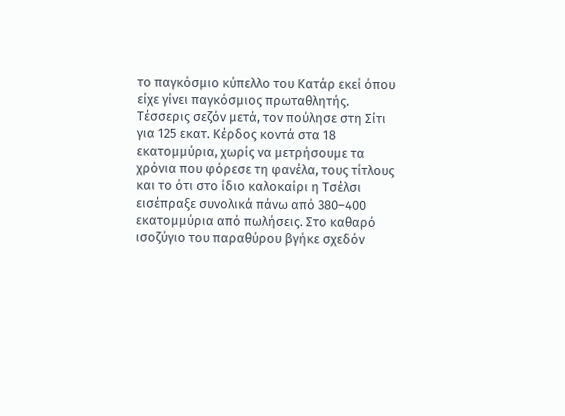το παγκόσμιο κύπελλο του Κατάρ εκεί όπου είχε γίνει παγκόσμιος πρωταθλητής.
Τέσσερις σεζόν μετά, τον πούλησε στη Σίτι για 125 εκατ. Κέρδος κοντά στα 18 εκατομμύρια, χωρίς να μετρήσουμε τα χρόνια που φόρεσε τη φανέλα, τους τίτλους και το ότι στο ίδιο καλοκαίρι η Τσέλσι εισέπραξε συνολικά πάνω από 380–400 εκατομμύρια από πωλήσεις. Στο καθαρό ισοζύγιο του παραθύρου βγήκε σχεδόν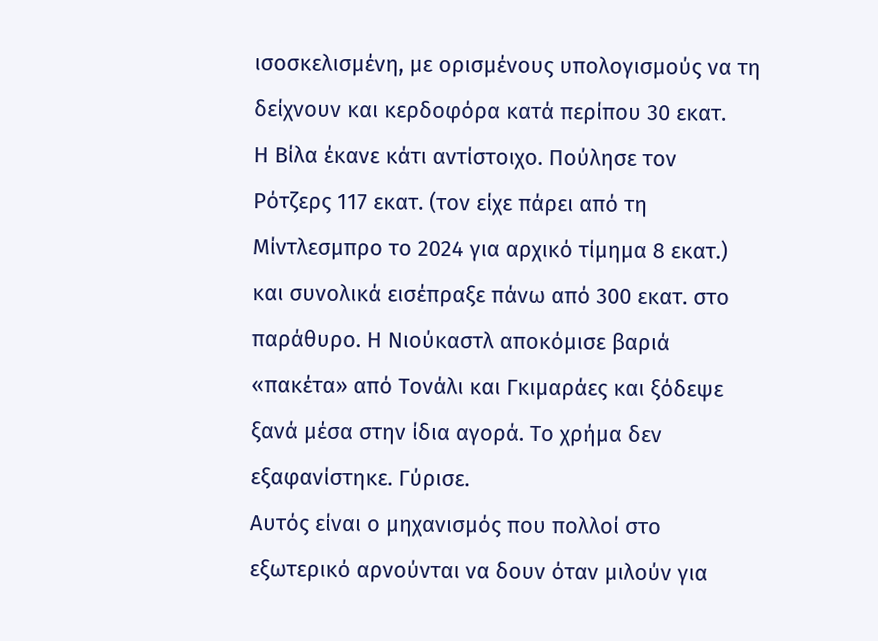ισοσκελισμένη, με ορισμένους υπολογισμούς να τη δείχνουν και κερδοφόρα κατά περίπου 30 εκατ.
Η Βίλα έκανε κάτι αντίστοιχο. Πούλησε τον Ρότζερς 117 εκατ. (τον είχε πάρει από τη Μίντλεσμπρο το 2024 για αρχικό τίμημα 8 εκατ.) και συνολικά εισέπραξε πάνω από 300 εκατ. στο παράθυρο. Η Νιούκαστλ αποκόμισε βαριά «πακέτα» από Τονάλι και Γκιμαράες και ξόδεψε ξανά μέσα στην ίδια αγορά. Το χρήμα δεν εξαφανίστηκε. Γύρισε.
Αυτός είναι ο μηχανισμός που πολλοί στο εξωτερικό αρνούνται να δουν όταν μιλούν για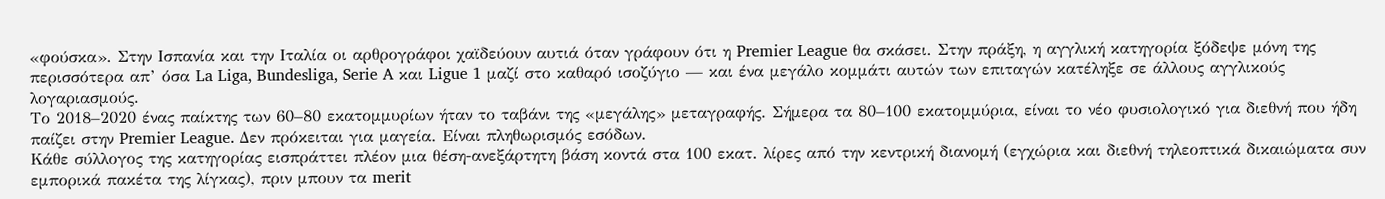«φούσκα». Στην Ισπανία και την Ιταλία οι αρθρογράφοι χαϊδεύουν αυτιά όταν γράφουν ότι η Premier League θα σκάσει. Στην πράξη, η αγγλική κατηγορία ξόδεψε μόνη της περισσότερα απ’ όσα La Liga, Bundesliga, Serie A και Ligue 1 μαζί στο καθαρό ισοζύγιο — και ένα μεγάλο κομμάτι αυτών των επιταγών κατέληξε σε άλλους αγγλικούς λογαριασμούς.
Το 2018–2020 ένας παίκτης των 60–80 εκατομμυρίων ήταν το ταβάνι της «μεγάλης» μεταγραφής. Σήμερα τα 80–100 εκατομμύρια, είναι το νέο φυσιολογικό για διεθνή που ήδη παίζει στην Premier League. Δεν πρόκειται για μαγεία. Είναι πληθωρισμός εσόδων.
Κάθε σύλλογος της κατηγορίας εισπράττει πλέον μια θέση-ανεξάρτητη βάση κοντά στα 100 εκατ. λίρες από την κεντρική διανομή (εγχώρια και διεθνή τηλεοπτικά δικαιώματα συν εμπορικά πακέτα της λίγκας), πριν μπουν τα merit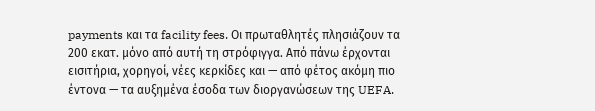payments και τα facility fees. Οι πρωταθλητές πλησιάζουν τα 200 εκατ. μόνο από αυτή τη στρόφιγγα. Από πάνω έρχονται εισιτήρια, χορηγοί, νέες κερκίδες και — από φέτος ακόμη πιο έντονα — τα αυξημένα έσοδα των διοργανώσεων της UEFA.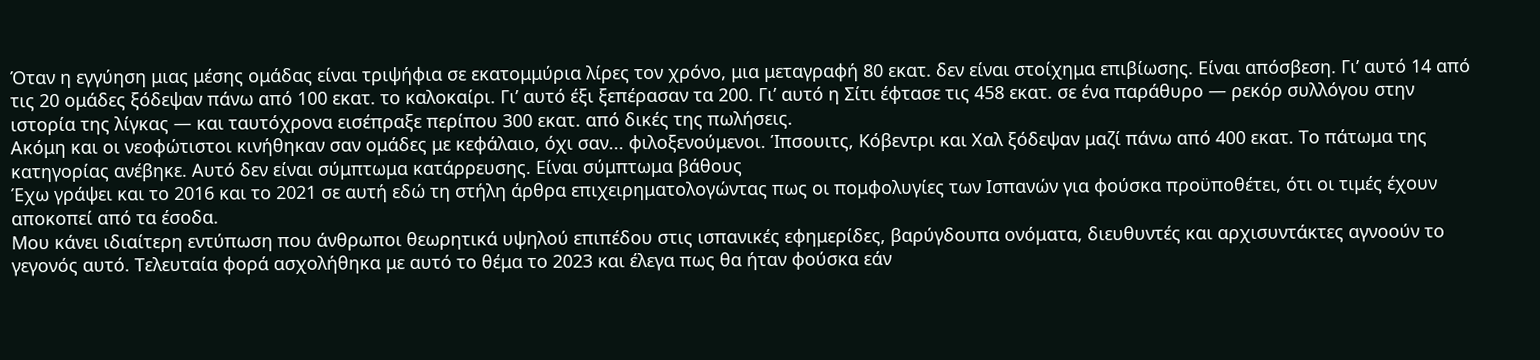Όταν η εγγύηση μιας μέσης ομάδας είναι τριψήφια σε εκατομμύρια λίρες τον χρόνο, μια μεταγραφή 80 εκατ. δεν είναι στοίχημα επιβίωσης. Είναι απόσβεση. Γι’ αυτό 14 από τις 20 ομάδες ξόδεψαν πάνω από 100 εκατ. το καλοκαίρι. Γι’ αυτό έξι ξεπέρασαν τα 200. Γι’ αυτό η Σίτι έφτασε τις 458 εκατ. σε ένα παράθυρο — ρεκόρ συλλόγου στην ιστορία της λίγκας — και ταυτόχρονα εισέπραξε περίπου 300 εκατ. από δικές της πωλήσεις.
Ακόμη και οι νεοφώτιστοι κινήθηκαν σαν ομάδες με κεφάλαιο, όχι σαν... φιλοξενούμενοι. Ίπσουιτς, Κόβεντρι και Χαλ ξόδεψαν μαζί πάνω από 400 εκατ. Το πάτωμα της κατηγορίας ανέβηκε. Αυτό δεν είναι σύμπτωμα κατάρρευσης. Είναι σύμπτωμα βάθους
Έχω γράψει και το 2016 και το 2021 σε αυτή εδώ τη στήλη άρθρα επιχειρηματολογώντας πως οι πομφολυγίες των Ισπανών για φούσκα προϋποθέτει, ότι οι τιμές έχουν αποκοπεί από τα έσοδα.
Μου κάνει ιδιαίτερη εντύπωση που άνθρωποι θεωρητικά υψηλού επιπέδου στις ισπανικές εφημερίδες, βαρύγδουπα ονόματα, διευθυντές και αρχισυντάκτες αγνοούν το γεγονός αυτό. Τελευταία φορά ασχολήθηκα με αυτό το θέμα το 2023 και έλεγα πως θα ήταν φούσκα εάν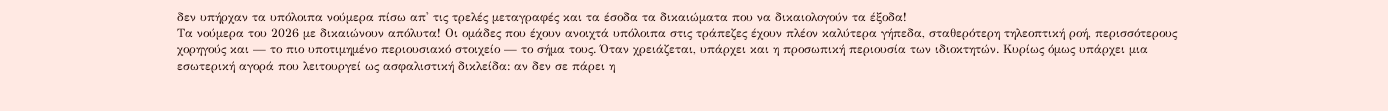δεν υπήρχαν τα υπόλοιπα νούμερα πίσω απ' τις τρελές μεταγραφές και τα έσοδα τα δικαιώματα που να δικαιολογούν τα έξοδα!
Τα νούμερα του 2026 με δικαιώνουν απόλυτα! Οι ομάδες που έχουν ανοιχτά υπόλοιπα στις τράπεζες έχουν πλέον καλύτερα γήπεδα, σταθερότερη τηλεοπτική ροή, περισσότερους χορηγούς και — το πιο υποτιμημένο περιουσιακό στοιχείο — το σήμα τους. Όταν χρειάζεται, υπάρχει και η προσωπική περιουσία των ιδιοκτητών. Κυρίως όμως υπάρχει μια εσωτερική αγορά που λειτουργεί ως ασφαλιστική δικλείδα: αν δεν σε πάρει η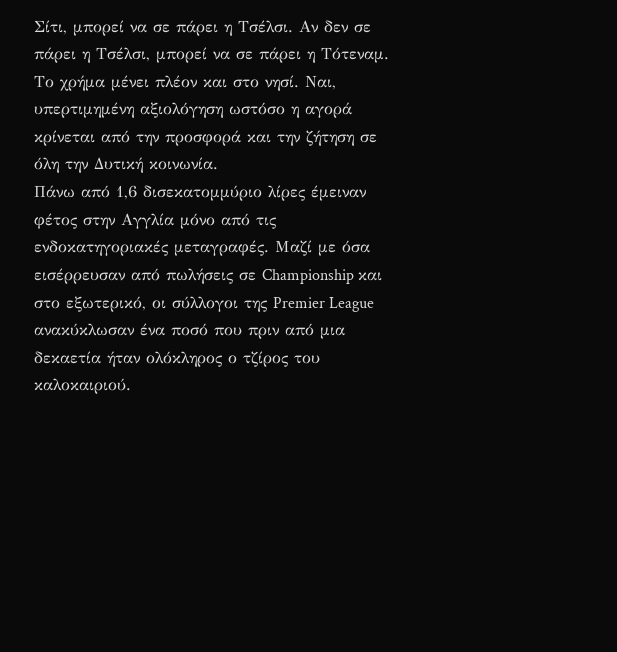Σίτι, μπορεί να σε πάρει η Τσέλσι. Αν δεν σε πάρει η Τσέλσι, μπορεί να σε πάρει η Τότεναμ. Το χρήμα μένει πλέον και στο νησί. Ναι, υπερτιμημένη αξιολόγηση ωστόσο η αγορά κρίνεται από την προσφορά και την ζήτηση σε όλη την Δυτική κοινωνία.
Πάνω από 1,6 δισεκατομμύριο λίρες έμειναν φέτος στην Αγγλία μόνο από τις ενδοκατηγοριακές μεταγραφές. Μαζί με όσα εισέρρευσαν από πωλήσεις σε Championship και στο εξωτερικό, οι σύλλογοι της Premier League ανακύκλωσαν ένα ποσό που πριν από μια δεκαετία ήταν ολόκληρος ο τζίρος του καλοκαιριού.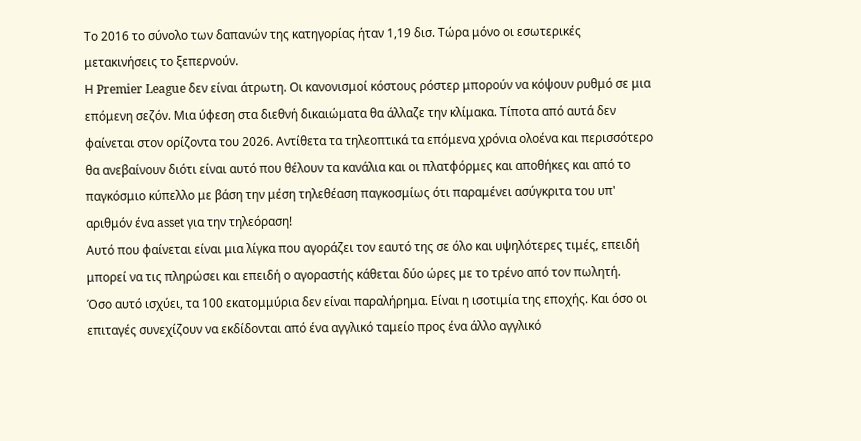Το 2016 το σύνολο των δαπανών της κατηγορίας ήταν 1,19 δισ. Τώρα μόνο οι εσωτερικές μετακινήσεις το ξεπερνούν.
Η Premier League δεν είναι άτρωτη. Οι κανονισμοί κόστους ρόστερ μπορούν να κόψουν ρυθμό σε μια επόμενη σεζόν. Μια ύφεση στα διεθνή δικαιώματα θα άλλαζε την κλίμακα. Τίποτα από αυτά δεν φαίνεται στον ορίζοντα του 2026. Αντίθετα τα τηλεοπτικά τα επόμενα χρόνια ολοένα και περισσότερο θα ανεβαίνουν διότι είναι αυτό που θέλουν τα κανάλια και οι πλατφόρμες και αποθήκες και από το παγκόσμιο κύπελλο με βάση την μέση τηλεθέαση παγκοσμίως ότι παραμένει ασύγκριτα του υπ' αριθμόν ένα asset για την τηλεόραση!
Αυτό που φαίνεται είναι μια λίγκα που αγοράζει τον εαυτό της σε όλο και υψηλότερες τιμές, επειδή μπορεί να τις πληρώσει και επειδή ο αγοραστής κάθεται δύο ώρες με το τρένο από τον πωλητή.
Όσο αυτό ισχύει, τα 100 εκατομμύρια δεν είναι παραλήρημα. Είναι η ισοτιμία της εποχής. Και όσο οι επιταγές συνεχίζουν να εκδίδονται από ένα αγγλικό ταμείο προς ένα άλλο αγγλικό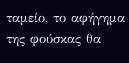ταμείο, το αφήγημα της φούσκας θα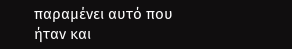παραμένει αυτό που ήταν και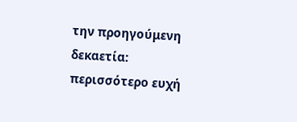την προηγούμενη δεκαετία: περισσότερο ευχή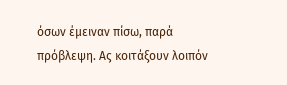όσων έμειναν πίσω, παρά πρόβλεψη. Ας κοιτάξουν λοιπόν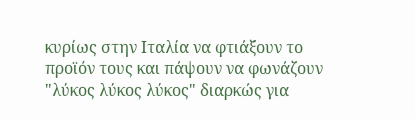κυρίως στην Ιταλία να φτιάξουν το προϊόν τους και πάψουν να φωνάζουν "λύκος λύκος λύκος" διαρκώς για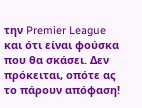την Premier League και ότι είναι φούσκα που θα σκάσει. Δεν πρόκειται, οπότε ας το πάρουν απόφαση!